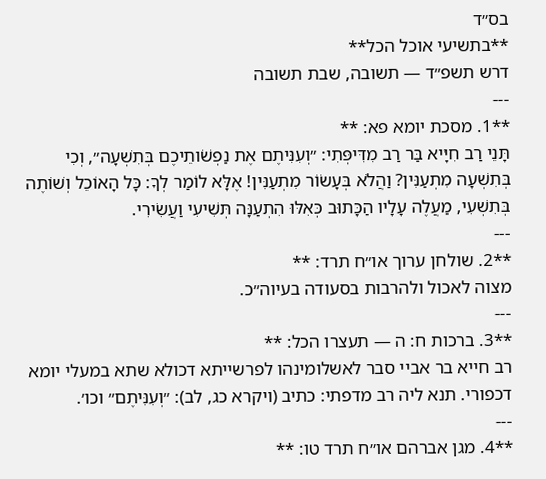בס״ד
**בתשיעי אוכל הכל**
דרש תשפ״ד — תשובה, שבת תשובה
---
**1. מסכת יומא פא: **
תָּנֵי רַב חִיָּיא בַּר רַב מִדִּיפְּתִי: ״וְעִנִּיתֶם אֶת נַפְשֹׁותֵיכֶם בְּתִשְׁעָה״, וְכִי בְּתִשְׁעָה מִתְעַנִּין? וַהֲלֹא בְּעָשׂוֹר מִתְעַנִּין! אֶלָּא לוֹמַר לְךָ: כָּל הָאוֹכֵל וְשׁוֹתֶה בְּתִשְׁעִי, מַעֲלֶה עָלָיו הַכָּתוּב כְּאִלּוּ הִתְעַנָּה תְּשִׁיעִי וַעֲשִׂירִי.
---
**2. שולחן ערוך או״ח תרד: **
מצוה לאכול ולהרבות בסעודה בעיוה״כ.
---
**3. ברכות ח: ה — תעצרו הכל: **
רב חייא בר אביי סבר לאשלומינהו לפרשייתא דכולא שתא במעלי יומא דכפורי. תנא ליה רב מדפתי: כתיב (ויקרא כג, לב): ״וְעִנִּיתֶם״ וכו׳.
---
**4. מגן אברהם או״ח תרד טו: **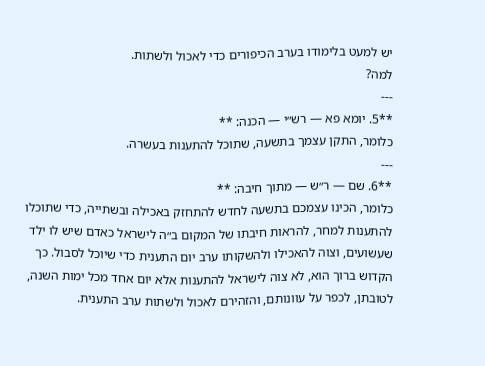יש למעט בלימודו בערב הכיפורים כדי לאכול ולשתות.
למה?
---
**5. יומא פא — רש״י — הכנה: **
כלומר, התקן עצמך בתשעה, שתוכל להתענות בעשרה.
---
**6. שם — ר״ש — מתוך חיבה: **
כלומר, הכינו עצמכם בתשעה לחדש להתחזק באכילה ובשתייה, כדי שתוכלו להתענות למחר, להראות חיבתו של המקום ב״ה לישראל כאדם שיש לו ילד שעשועים, וצוה להאכילו ולהשקותו ערב יום התענית כדי שיוכל לסבול. כך הקדוש ברוך הוא, לא צוה לישראל להתענות אלא יום אחד מכל ימות השנה, לטובתן, לכפר על עוונותם, והזהירם לאכול ולשתות ערב התענית.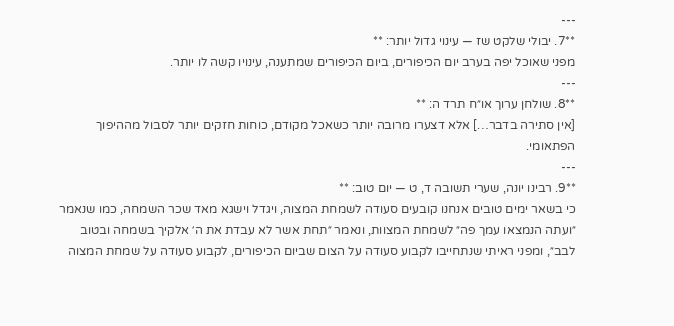---
**7. יבולי שלקט שז — עינוי גדול יותר: **
מפני שאוכל יפה בערב יום הכיפורים, ביום הכיפורים שמתענה, עינויו קשה לו יותר.
---
**8. שולחן ערוך או״ח תרד ה: **
[אין סתירה בדבר…] אלא דצערו מרובה יותר כשאכל מקודם, כוחות חזקים יותר לסבול מההיפוך הפתאומי.
---
**9. רבינו יונה, שערי תשובה ד, ט — יום טוב: **
כי בשאר ימים טובים אנחנו קובעים סעודה לשמחת המצוה, ויגדל וישגא מאד שכר השמחה, כמו שנאמר ״ועתה הנמצאו עמך פה״ לשמחת המצוות, ונאמר ״תחת אשר לא עבדת את ה׳ אלקיך בשמחה ובטוב לבב״, ומפני ראיתי שנתחייבו לקבוע סעודה על הצום שביום הכיפורים, לקבוע סעודה על שמחת המצוה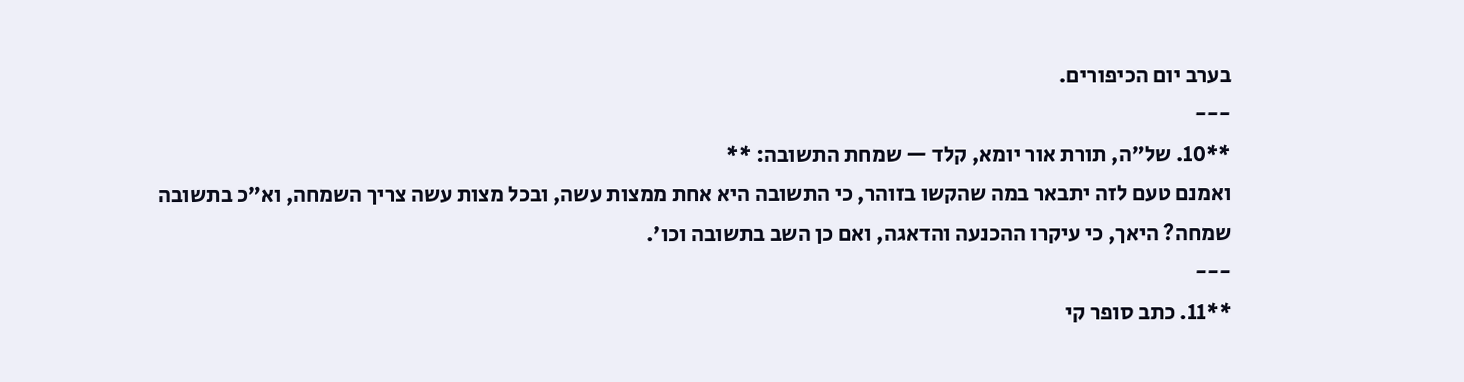בערב יום הכיפורים.
---
**10. של״ה, תורת אור יומא, קלד — שמחת התשובה: **
ואמנם טעם לזה יתבאר במה שהקשו בזוהר, כי התשובה היא אחת ממצות עשה, ובכל מצות עשה צריך השמחה, וא״כ בתשובה שמחה? היאך, כי עיקרו ההכנעה והדאגה, ואם כן השב בתשובה וכו׳.
---
**11. כתב סופר קי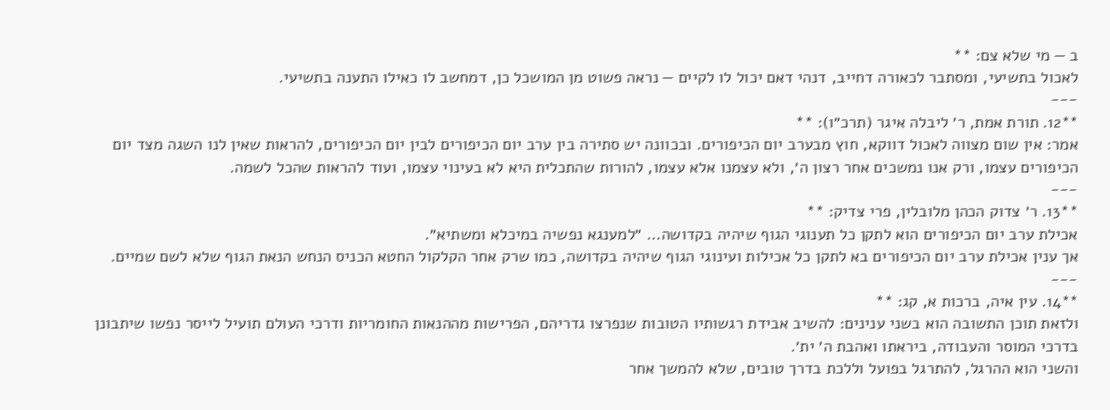ב — מי שלא צם: **
לאכול בתשיעי, ומסתבר לכאורה דחייב, דנהי דאם יכול לו לקיים — נראה פשוט מן המושכל כן, דמחשב לו כאילו התענה בתשיעי.
---
**12. תורת אמת, ר׳ ליבלה איגר (תרכ״ו): **
אמר: אין שום מצווה לאכול דווקא, חוץ מבערב יום הכיפורים. ובכוונה יש סתירה בין ערב יום הכיפורים לבין יום הכיפורים, להראות שאין לנו השגה מצד יום הכיפורים עצמו, ורק אנו נמשכים אחר רצון ה׳, ולא עצמנו אלא עצמו, להורות שהתכלית היא לא בעינוי עצמו, ועוד להראות שהכל לשמה.
---
**13. ר׳ צדוק הכהן מלובלין, פרי צדיק: **
אכילת ערב יום הכיפורים הוא לתקן כל תענוגי הגוף שיהיה בקדושה… ״למענגא נפשיה במיכלא ומשתיא״.
אך ענין אכילת ערב יום הכיפורים בא לתקן כל אכילות ועינוגי הגוף שיהיה בקדושה, כמו שרק אחר הקלקול החטא הכניס הנחש הנאת הגוף שלא לשם שמיים.
---
**14. עין איה, ברכות א, קג: **
ולזאת תוכן התשובה הוא בשני ענינים: להשיב אבידת רגשותיו הטובות שנפרצו גדריהם, הפרישות מההנאות החומריות ודרכי העולם תועיל לייסר נפשו שיתבונן בדרכי המוסר והעבודה, ביראתו ואהבת ה׳ ית׳.
והשני הוא ההרגל, להתרגל בפועל וללכת בדרך טובים, שלא להמשך אחר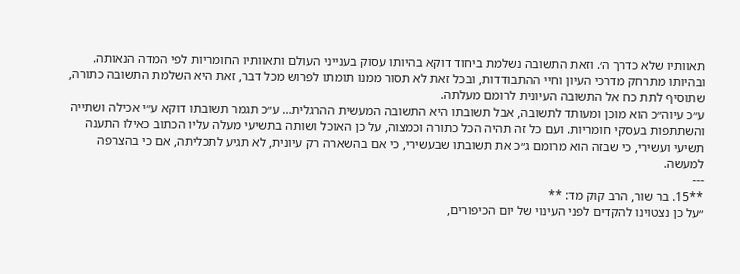תאוותיו שלא כדרך ה׳. וזאת התשובה נשלמת ביחוד דוקא בהיותו עסוק בענייני העולם ותאוותיו החומריות לפי המדה הנאותה.
ובהיותו מתרחק מדרכי העיון וחיי ההתבודדות, ובכל זאת לא תסור ממנו תומתו לפרוש מכל דבר, זאת היא השלמת התשובה כתורה, שתוסיף לתת כח אל התשובה העיונית לרומם מעלתה.
ע״כ עיוה״כ הוא מוכן ומעותד לתשובה, אבל תשובתו היא התשובה המעשית ההרגלית… ע״כ תגמר תשובתו דוקא ע״י אכילה ושתייה והשתתפות בעסקי חומריות. ועם כל זה תהיה הכל כתורה וכמצוה, על כן האוכל ושותה בתשיעי מעלה עליו הכתוב כאילו התענה תשיעי ועשירי, כי שבזה הוא מרומם ג״כ את תשובתו שבעשירי, כי אם בהשארה רק עיונית, לא תגיע לתכליתה, אם כי בהצרפה למעשה.
---
**15. בר שור, הרב קוק מד: **
״על כן נצטוינו להקדים לפני העינוי של יום הכיפורים,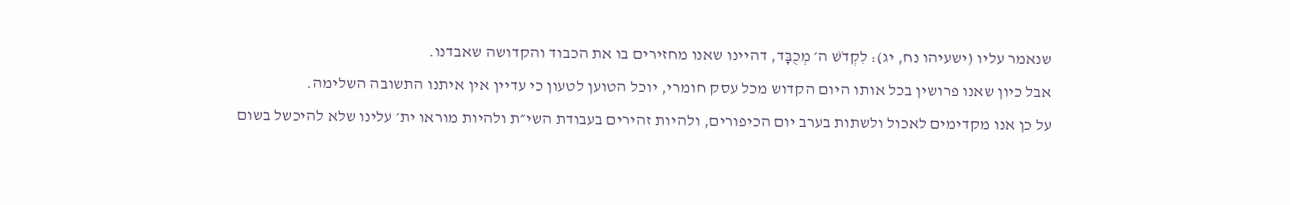שנאמר עליו (ישעיהו נח, יג): לִקְדֹשׁ ה׳ מְכֻבָּד, דהיינו שאנו מחזירים בו את הכבוד והקדושה שאבדנו.
אבל כיון שאנו פרושין בכל אותו היום הקדוש מכל עסק חומרי, יוכל הטוען לטעון כי עדיין אין איתנו התשובה השלימה.
על כן אנו מקדימים לאכול ולשתות בערב יום הכיפורים, ולהיות זהירים בעבודת השי״ת ולהיות מוראו ית׳ עלינו שלא להיכשל בשום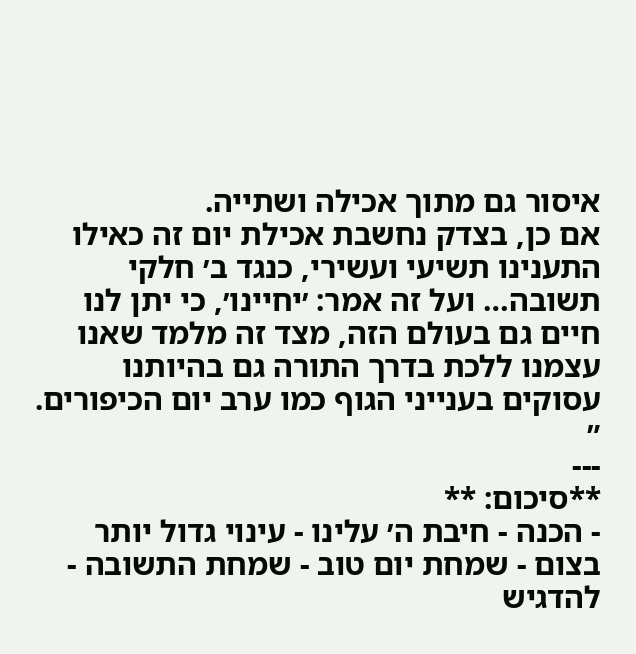איסור גם מתוך אכילה ושתייה.
אם כן, בצדק נחשבת אכילת יום זה כאילו התענינו תשיעי ועשירי, כנגד ב׳ חלקי תשובה… ועל זה אמר: ׳יחיינו׳, כי יתן לנו חיים גם בעולם הזה, מצד זה מלמד שאנו עצמנו ללכת בדרך התורה גם בהיותנו עסוקים בענייני הגוף כמו ערב יום הכיפורים. ״
---
**סיכום: **
- הכנה - חיבת ה׳ עלינו - עינוי גדול יותר בצום - שמחת יום טוב - שמחת התשובה - להדגיש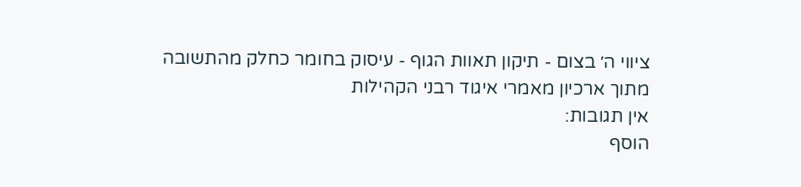ציווי ה׳ בצום - תיקון תאוות הגוף - עיסוק בחומר כחלק מהתשובה
מתוך ארכיון מאמרי איגוד רבני הקהילות
אין תגובות:
הוסף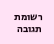רשומת תגובה